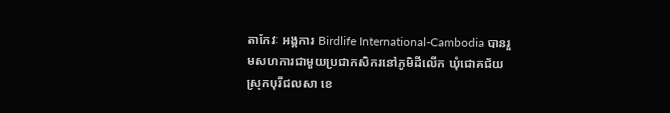តាកែវៈ អង្គការ Birdlife International-Cambodia បានរួមសហការជាមួយប្រជាកសិករនៅភូមិដីលើក ឃុំជោគជ័យ ស្រុកបុរីជលសា ខេ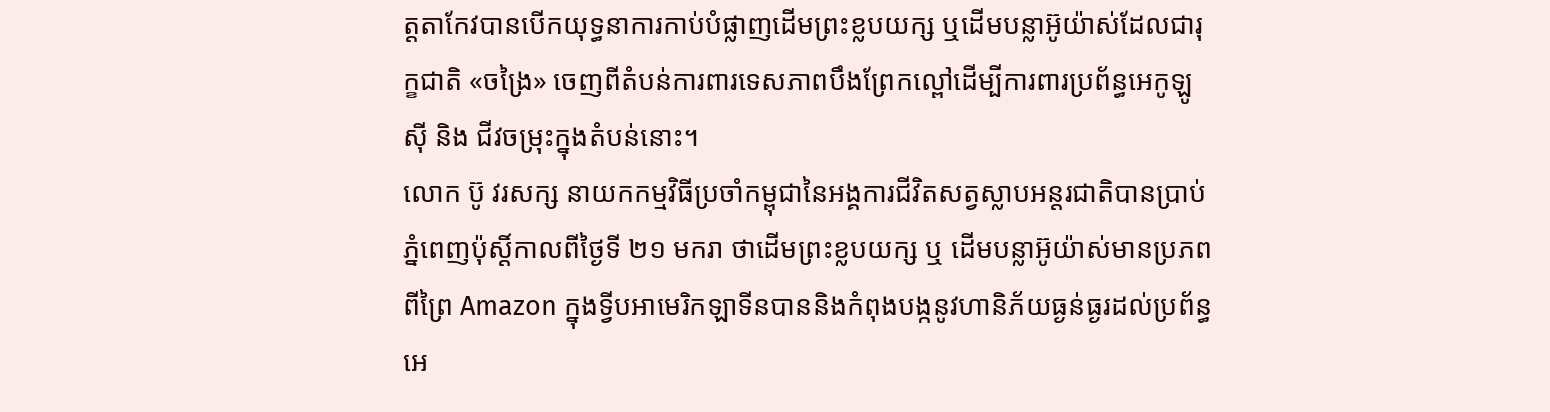ត្តតាកែវបានបើកយុទ្ធនាការកាប់បំផ្លាញដើមព្រះខ្លបយក្ស ឬដើមបន្លាអ៊ូយ៉ាស់ដែលជារុក្ខជាតិ «ចង្រៃ» ចេញពីតំបន់ការពារទេសភាពបឹងព្រែកល្ពៅដើម្បីការពារប្រព័ន្ធអេកូឡូស៊ី និង ជីវចម្រុះក្នុងតំបន់នោះ។
លោក ប៊ូ វរសក្ស នាយកកម្មវិធីប្រចាំកម្ពុជានៃអង្គការជីវិតសត្វស្លាបអន្តរជាតិបានប្រាប់ភ្នំពេញប៉ុស្តិ៍កាលពីថ្ងៃទី ២១ មករា ថាដើមព្រះខ្លបយក្ស ឬ ដើមបន្លាអ៊ូយ៉ាស់មានប្រភពពីព្រៃ Amazon ក្នុងទ្វីបអាមេរិកឡាទីនបាននិងកំពុងបង្កនូវហានិភ័យធ្ងន់ធ្ងរដល់ប្រព័ន្ធអេ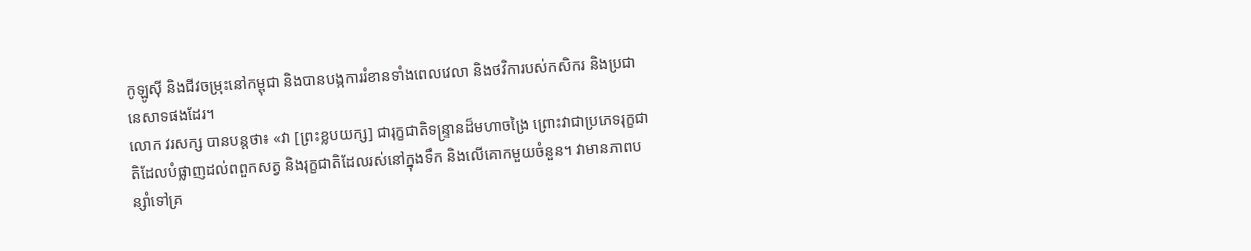កូឡូស៊ី និងជីវចម្រុះនៅកម្ពុជា និងបានបង្កការរំខានទាំងពេលវេលា និងថវិការបស់កសិករ និងប្រជានេសាទផងដែរ។
លោក វរសក្ស បានបន្តថា៖ «វា [ព្រះខ្លបយក្ស] ជារុក្ខជាតិទន្ទ្រានដ៏មហាចង្រៃ ព្រោះវាជាប្រភេទរុក្ខជាតិដែលបំផ្លាញដល់ពពួកសត្វ និងរុក្ខជាតិដែលរស់នៅក្នុងទឹក និងលើគោកមួយចំនួន។ វាមានភាពបន្សាំទៅគ្រ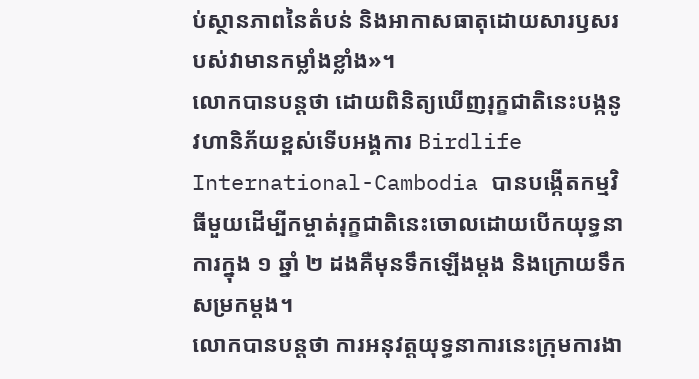ប់ស្ថានភាពនៃតំបន់ និងអាកាសធាតុដោយសារឫសរបស់វាមានកម្លាំងខ្លាំង»។
លោកបានបន្តថា ដោយពិនិត្យឃើញរុក្ខជាតិនេះបង្កនូវហានិភ័យខ្ពស់ទើបអង្គការ Birdlife International-Cambodia បានបង្កើតកម្មវិធីមួយដើម្បីកម្ចាត់រុក្ខជាតិនេះចោលដោយបើកយុទ្ធនាការក្នុង ១ ឆ្នាំ ២ ដងគឺមុនទឹកឡើងម្ដង និងក្រោយទឹកសម្រកម្ដង។
លោកបានបន្តថា ការអនុវត្តយុទ្ធនាការនេះក្រុមការងា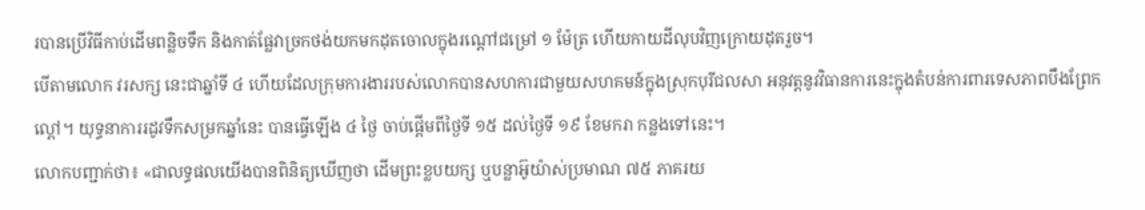របានប្រើវិធីកាប់ដើមពន្លិចទឹក និងកាត់ផ្លែវាច្រកថង់យកមកដុតចោលក្នុងរណ្ដៅជម្រៅ ១ ម៉ែត្រ ហើយកាយដីលុបវិញក្រោយដុតរួច។
បើតាមលោក វរសក្ស នេះជាឆ្នាំទី ៤ ហើយដែលក្រុមការងាររបស់លោកបានសហការជាមួយសហគមន៍ក្នុងស្រុកបុរីជលសា អនុវត្តនូវវិធានការនេះក្នុងតំបន់ការពារទេសភាពបឹងព្រែកល្ពៅ។ យុទ្ធនាការរដូវទឹកសម្រកឆ្នាំនេះ បានធ្វើឡើង ៤ ថ្ងៃ ចាប់ផ្ដើមពីថ្ងៃទី ១៥ ដល់ថ្ងៃទី ១៩ ខែមករា កន្លងទៅនេះ។
លោកបញ្ជាក់ថា៖ «ជាលទ្ធផលយើងបានពិនិត្យឃើញថា ដើមព្រះខ្លបយក្ស ឬបន្លាអ៊ូយ៉ាស់ប្រមាណ ៧៥ ភាគរយ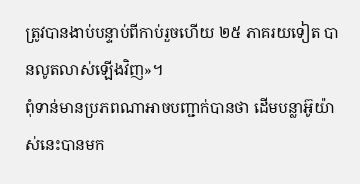ត្រូវបានងាប់បន្ទាប់ពីកាប់រួចហើយ ២៥ ភាគរយទៀត បានលូតលាស់ឡើងវិញ»។
ពុំទាន់មានប្រភពណាអាចបញ្ជាក់បានថា ដើមបន្លាអ៊ូយ៉ាស់នេះបានមក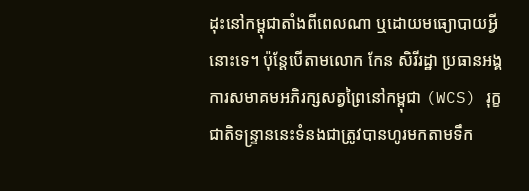ដុះនៅកម្ពុជាតាំងពីពេលណា ឬដោយមធ្យោបាយអ្វីនោះទេ។ ប៉ុន្តែបើតាមលោក កែន សិរីរដ្ឋា ប្រធានអង្គការសមាគមអភិរក្សសត្វព្រៃនៅកម្ពុជា (WCS) រុក្ខជាតិទន្ទ្រាននេះទំនងជាត្រូវបានហូរមកតាមទឹក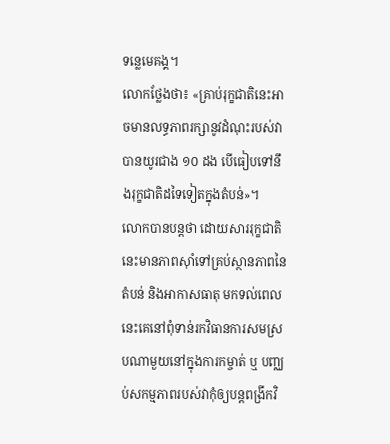ទន្លេមេគង្គ។
លោកថ្លែងថា៖ «គ្រាប់រុក្ខជាតិនេះអាចមានលទ្ធភាពរក្សានូវដំណុះរបស់វាបានយូរជាង ១០ ដង បើធៀបទៅនឹងរុក្ខជាតិដទៃទៀតក្នុងតំបន់»។
លោកបានបន្តថា ដោយសាររុក្ខជាតិនេះមានភាពស៊ាំទៅគ្រប់ស្ថានភាពនៃតំបន់ និងអាកាសធាតុ មកទល់ពេលនេះគេនៅពុំទាន់រកវិធានការសមស្របណាមួយនៅក្នុងការកម្ចាត់ ឬ បញ្ឈប់សកម្មភាពរបស់វាកុំឲ្យបន្តពង្រីកវិ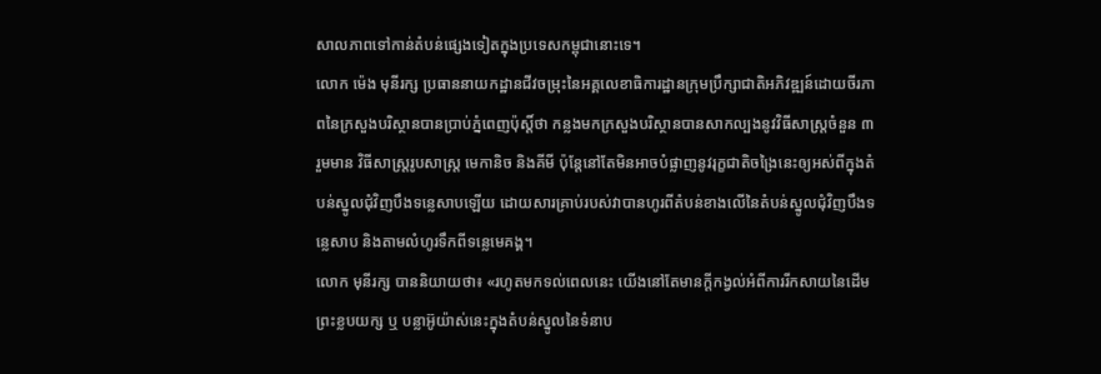សាលភាពទៅកាន់តំបន់ផ្សេងទៀតក្នុងប្រទេសកម្ពុជានោះទេ។
លោក ម៉េង មុនីរក្ស ប្រធាននាយកដ្ឋានជីវចម្រុះនៃអគ្គលេខាធិការដ្ឋានក្រុមប្រឹក្សាជាតិអភិវឌ្ឍន៍ដោយចីរភាពនៃក្រសួងបរិស្ថានបានប្រាប់ភ្នំពេញប៉ុស្តិ៍ថា កន្លងមកក្រសួងបរិស្ថានបានសាកល្បងនូវវិធីសាស្ត្រចំនួន ៣ រួមមាន វិធីសាស្ត្ររូបសាស្ត្រ មេកានិច និងគីមី ប៉ុន្តែនៅតែមិនអាចបំផ្លាញនូវរុក្ខជាតិចង្រៃនេះឲ្យអស់ពីក្នុងតំបន់ស្នូលជុំវិញបឹងទន្លេសាបឡើយ ដោយសារគ្រាប់របស់វាបានហូរពីតំបន់ខាងលើនៃតំបន់ស្នូលជុំវិញបឹងទន្លេសាប និងតាមលំហូរទឹកពីទន្លេមេគង្គ។
លោក មុនីរក្ស បាននិយាយថា៖ «រហូតមកទល់ពេលនេះ យើងនៅតែមានក្ដីកង្វល់អំពីការរីកសាយនៃដើមព្រះខ្លបយក្ស ឬ បន្លាអ៊ូយ៉ាស់នេះក្នុងតំបន់ស្នូលនៃទំនាប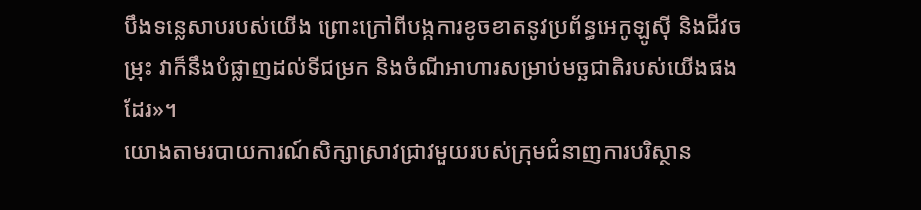បឹងទន្លេសាបរបស់យើង ព្រោះក្រៅពីបង្កការខូចខាតនូវប្រព័ន្ធអេកូឡូស៊ី និងជីវចម្រុះ វាក៏នឹងបំផ្លាញដល់ទីជម្រក និងចំណីអាហារសម្រាប់មច្ឆជាតិរបស់យើងផងដែរ»។
យោងតាមរបាយការណ៍សិក្សាស្រាវជ្រាវមួយរបស់ក្រុមជំនាញការបរិស្ថាន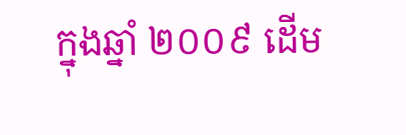ក្នុងឆ្នាំ ២០០៩ ដើម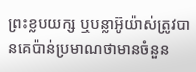ព្រះខ្លបយក្ស ឬបន្លាអ៊ូយ៉ាស់ត្រូវបានគេប៉ាន់ប្រមាណថាមានចំនួន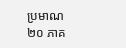ប្រមាណ ២០ ភាគ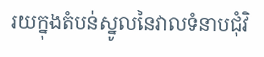រយក្នុងតំបន់ស្នូលនៃវាលទំនាបជុំវិ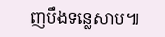ញបឹងទន្លេសាប៕